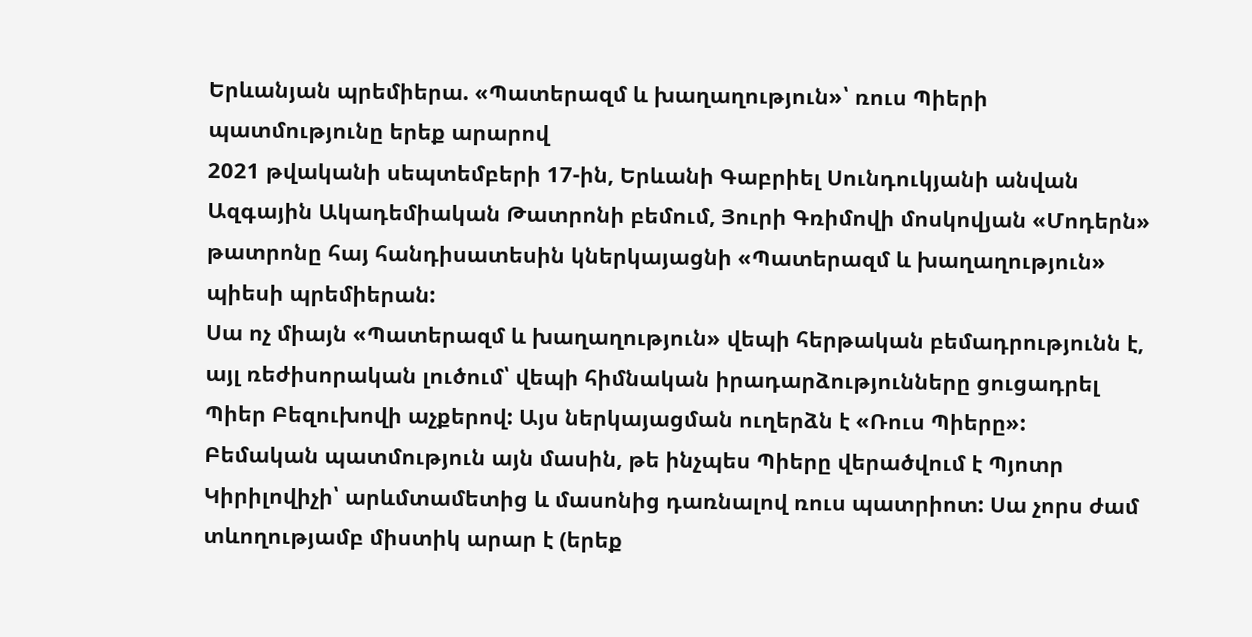Երևանյան պրեմիերա. «Պատերազմ և խաղաղություն»՝ ռուս Պիերի պատմությունը երեք արարով
2021 թվականի սեպտեմբերի 17-ին, Երևանի Գաբրիել Սունդուկյանի անվան Ազգային Ակադեմիական Թատրոնի բեմում, Յուրի Գռիմովի մոսկովյան «Մոդերն» թատրոնը հայ հանդիսատեսին կներկայացնի «Պատերազմ և խաղաղություն» պիեսի պրեմիերան:
Սա ոչ միայն «Պատերազմ և խաղաղություն» վեպի հերթական բեմադրությունն է, այլ ռեժիսորական լուծում՝ վեպի հիմնական իրադարձությունները ցուցադրել Պիեր Բեզուխովի աչքերով: Այս ներկայացման ուղերձն է «Ռուս Պիերը»:
Բեմական պատմություն այն մասին, թե ինչպես Պիերը վերածվում է Պյոտր Կիրիլովիչի՝ արևմտամետից և մասոնից դառնալով ռուս պատրիոտ: Սա չորս ժամ տևողությամբ միստիկ արար է (երեք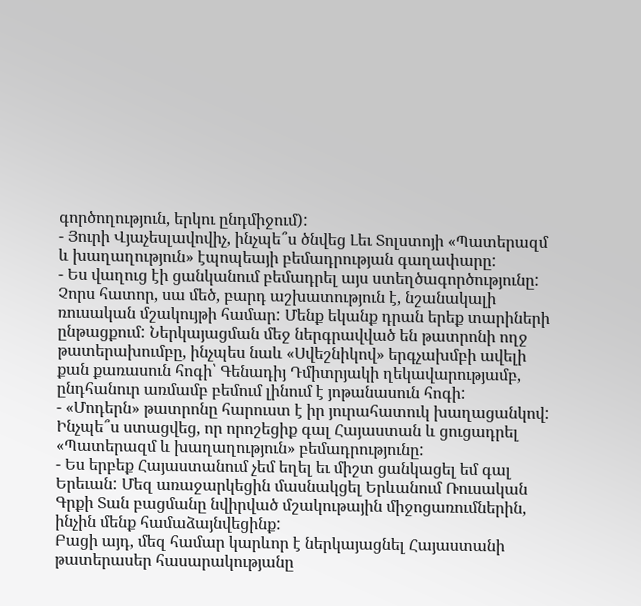գործողություն, երկու ընդմիջում):
- Յուրի Վյաչեսլավովիչ, ինչպե՞ս ծնվեց Լեւ Տոլստոյի «Պատերազմ և խաղաղություն» էպոպեայի բեմադրության գաղափարը:
- Ես վաղուց էի ցանկանում բեմադրել այս ստեղծագործությունը: Չորս հատոր, սա մեծ, բարդ աշխատություն է, նշանակալի ռուսական մշակույթի համար: Մենք եկանք դրան երեք տարիների ընթացքում: Ներկայացման մեջ ներգրավված են թատրոնի ողջ թատերախումբը, ինչպես նաև «Սվեշնիկով» երգչախմբի ավելի քան քառասուն հոգի՝ Գենադիյ Դմիտրյակի ղեկավարությամբ, ընդհանուր առմամբ բեմում լինում է յոթանասուն հոգի:
- «Մոդերն» թատրոնը հարուստ է իր յուրահատուկ խաղացանկով: Ինչպե՞ս ստացվեց, որ որոշեցիք գալ Հայաստան և ցուցադրել «Պատերազմ և խաղաղություն» բեմադրությունը:
- Ես երբեք Հայաստանում չեմ եղել եւ միշտ ցանկացել եմ գալ Երեւան: Մեզ առաջարկեցին մասնակցել Երևանում Ռուսական Գրքի Տան բացմանը նվիրված մշակութային միջոցառումներին, ինչին մենք համաձայնվեցինք:
Բացի այդ, մեզ համար կարևոր է ներկայացնել Հայաստանի թատերասեր հասարակությանը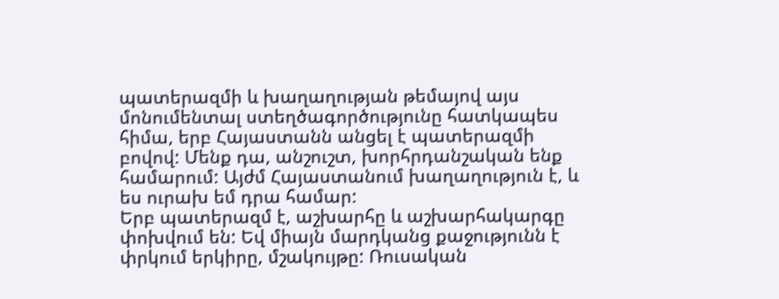պատերազմի և խաղաղության թեմայով այս մոնումենտալ ստեղծագործությունը հատկապես հիմա, երբ Հայաստանն անցել է պատերազմի բովով: Մենք դա, անշուշտ, խորհրդանշական ենք համարում: Այժմ Հայաստանում խաղաղություն է, և ես ուրախ եմ դրա համար:
Երբ պատերազմ է, աշխարհը և աշխարհակարգը փոխվում են: Եվ միայն մարդկանց քաջությունն է փրկում երկիրը, մշակույթը: Ռուսական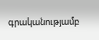գրականությամբ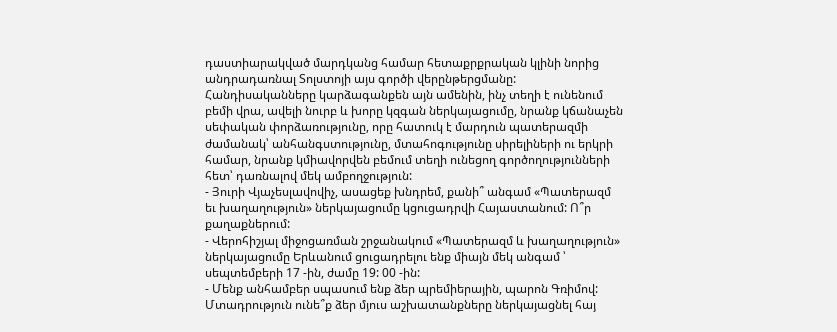դաստիարակված մարդկանց համար հետաքրքրական կլինի նորից անդրադառնալ Տոլստոյի այս գործի վերընթերցմանը:
Հանդիսականները կարձագանքեն այն ամենին, ինչ տեղի է ունենում բեմի վրա, ավելի նուրբ և խորը կզգան ներկայացումը, նրանք կճանաչեն սեփական փորձառությունը, որը հատուկ է մարդուն պատերազմի ժամանակ՝ անհանգստությունը, մտահոգությունը սիրելիների ու երկրի համար, նրանք կմիավորվեն բեմում տեղի ունեցող գործողությունների հետ՝ դառնալով մեկ ամբողջություն:
- Յուրի Վյաչեսլավովիչ, ասացեք խնդրեմ, քանի՞ անգամ «Պատերազմ եւ խաղաղություն» ներկայացումը կցուցադրվի Հայաստանում: Ո՞ր քաղաքներում:
- Վերոհիշյալ միջոցառման շրջանակում «Պատերազմ և խաղաղություն» ներկայացումը Երևանում ցուցադրելու ենք միայն մեկ անգամ ՝ սեպտեմբերի 17 -ին, ժամը 19: 00 -ին:
- Մենք անհամբեր սպասում ենք ձեր պրեմիերային, պարոն Գռիմով: Մտադրություն ունե՞ք ձեր մյուս աշխատանքները ներկայացնել հայ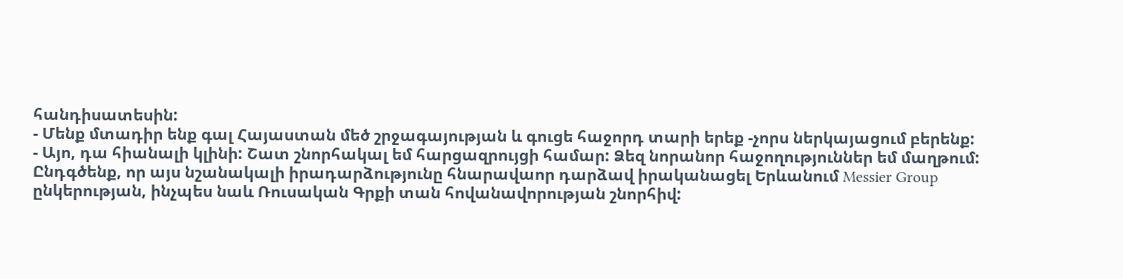հանդիսատեսին:
- Մենք մտադիր ենք գալ Հայաստան մեծ շրջագայության և գուցե հաջորդ տարի երեք -չորս ներկայացում բերենք:
- Այո, դա հիանալի կլինի: Շատ շնորհակալ եմ հարցազրույցի համար: Ձեզ նորանոր հաջողություններ եմ մաղթում:
Ընդգծենք, որ այս նշանակալի իրադարձությունը հնարավաոր դարձավ իրականացել Երևանում Messier Group ընկերության, ինչպես նաև Ռուսական Գրքի տան հովանավորության շնորհիվ: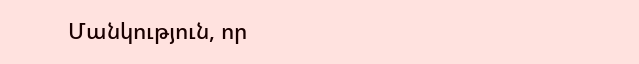Մանկություն, որ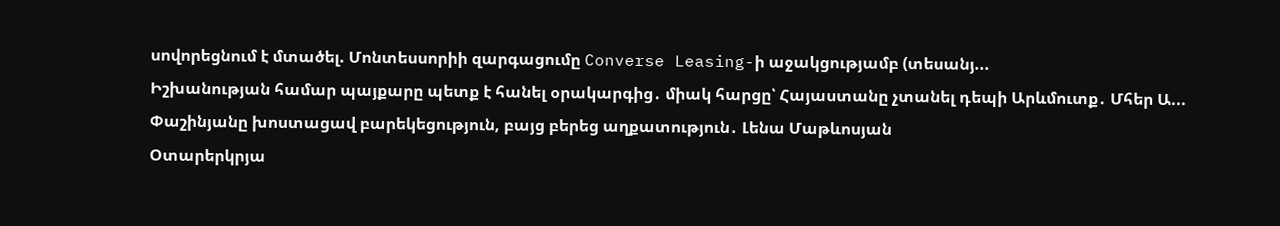սովորեցնում է մտածել. Մոնտեսսորիի զարգացումը Converse Leasing-ի աջակցությամբ (տեսանյ...
Իշխանության համար պայքարը պետք է հանել օրակարգից․ միակ հարցը՝ Հայաստանը չտանել դեպի Արևմուտք․ Մհեր Ա...
Փաշինյանը խոստացավ բարեկեցություն, բայց բերեց աղքատություն․ Լենա Մաթևոսյան
Օտարերկրյա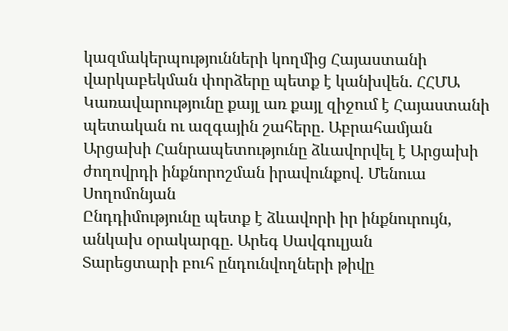կազմակերպությունների կողմից Հայաստանի վարկաբեկման փորձերը պետք է կանխվեն. ՀՀՄԱ
Կառավարությունը քայլ առ քայլ զիջում է Հայաստանի պետական ու ազգային շահերը․ Աբրահամյան
Արցախի Հանրապետությունը ձևավորվել է Արցախի ժողովրդի ինքնորոշման իրավունքով. Մենուա Սողոմոնյան
Ընդդիմությունը պետք է ձևավորի իր ինքնուրույն, անկախ օրակարգը. Արեգ Սավգուլյան
Տարեցտարի բուհ ընդունվողների թիվը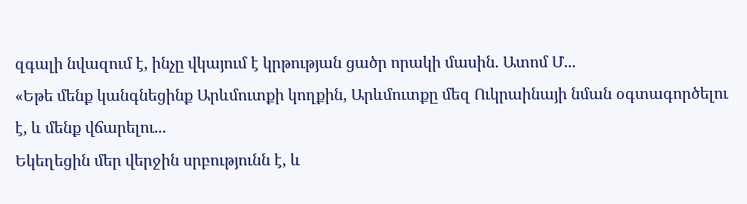զգալի նվազում է, ինչը վկայում է կրթության ցածր որակի մասին. Ատոմ Մ...
«Եթե մենք կանգնեցինք Արևմուտքի կողքին, Արևմուտքը մեզ Ուկրաինայի նման օգտագործելու է, և մենք վճարելու...
Եկեղեցին մեր վերջին սրբությունն է, և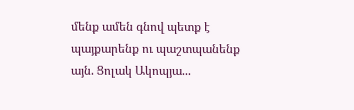մենք ամեն գնով պետք է պայքարենք ու պաշտպանենք այն. Ցոլակ Ակոպյա...